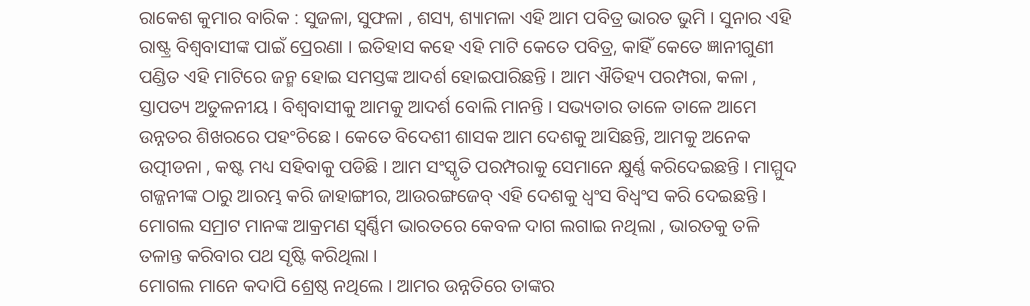ରାକେଶ କୁମାର ବାରିକ : ସୁଜଳା, ସୁଫଳା , ଶସ୍ୟ, ଶ୍ୟାମଳା ଏହି ଆମ ପବିତ୍ର ଭାରତ ଭୁମି । ସୁନାର ଏହି ରାଷ୍ଟ୍ର ବିଶ୍ୱବାସୀଙ୍କ ପାଇଁ ପ୍ରେରଣା । ଇତିହାସ କହେ ଏହି ମାଟି କେତେ ପବିତ୍ର, କାହିଁ କେତେ ଜ୍ଞାନୀଗୁଣୀ ପଣ୍ଡିତ ଏହି ମାଟିରେ ଜନ୍ମ ହୋଇ ସମସ୍ତଙ୍କ ଆଦର୍ଶ ହୋଇପାରିଛନ୍ତି । ଆମ ଐତିହ୍ୟ ପରମ୍ପରା, କଳା , ସ୍ତାପତ୍ୟ ଅତୁଳନୀୟ । ବିଶ୍ୱବାସୀକୁ ଆମକୁ ଆଦର୍ଶ ବୋଲି ମାନନ୍ତି । ସଭ୍ୟତାର ତାଳେ ତାଳେ ଆମେ ଉନ୍ନତର ଶିଖରରେ ପହଂଚିଛେ । କେତେ ବିଦେଶୀ ଶାସକ ଆମ ଦେଶକୁ ଆସିଛନ୍ତି, ଆମକୁ ଅନେକ ଉତ୍ପୀଡନା , କଷ୍ଟ ମଧ୍ୟ ସହିବାକୁ ପଡିଛି । ଆମ ସଂସ୍କୃତି ପରମ୍ପରାକୁ ସେମାନେ କ୍ଷୁର୍ଣ୍ଣ କରିଦେଇଛନ୍ତି । ମାମ୍ମୁଦ ଗଜ୍ଜନୀଙ୍କ ଠାରୁ ଆରମ୍ଭ କରି ଜାହାଙ୍ଗୀର, ଆଉରଙ୍ଗଜେବ୍ ଏହି ଦେଶକୁ ଧ୍ୱଂସ ବିଧ୍ୱଂସ କରି ଦେଇଛନ୍ତି । ମୋଗଲ ସମ୍ରାଟ ମାନଙ୍କ ଆକ୍ରମଣ ସ୍ୱର୍ଣ୍ଣିମ ଭାରତରେ କେବଳ ଦାଗ ଲଗାଇ ନଥିଲା , ଭାରତକୁ ତଳି ତଳାନ୍ତ କରିବାର ପଥ ସୃଷ୍ଟି କରିଥିଲା ।
ମୋଗଲ ମାନେ କଦାପି ଶ୍ରେଷ୍ଠ ନଥିଲେ । ଆମର ଉନ୍ନତିରେ ତାଙ୍କର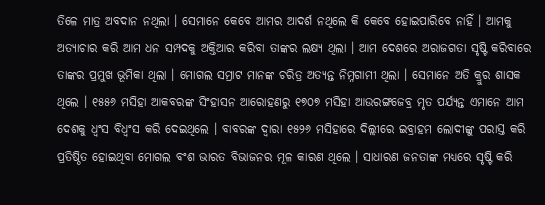ତିଳେ ମାତ୍ର ଅବଦାନ ନଥିଲା । ସେମାନେ କେବେ ଆମର ଆଦର୍ଶ ନଥିଲେ କି କେବେ ହୋଇପାରିବେ ନାହିଁ । ଆମକୁ ଅତ୍ୟାଚାର କରି ଆମ ଧନ ସମ୍ପଦକୁ ଅକ୍ତିଆର କରିବା ତାଙ୍କର ଲକ୍ଷ୍ୟ ଥିଲା । ଆମ ଦେଶରେ ଅରାଜଗତା ସୃଷ୍ଟି କରିବାରେ ତାଙ୍କର ପ୍ରମୁଖ ଭୂମିକା ଥିଲା । ମୋଗଲ ସମ୍ରାଟ ମାନଙ୍କ ଚରିତ୍ର ଅତ୍ୟନ୍ତ ନିମ୍ନଗାମୀ ଥିଲା । ସେମାନେ ଅତି କ୍ରୁର ଶାସକ ଥିଲେ । ୧୫୫୬ ମସିହା ଆକବରଙ୍କ ସିଂହାସନ ଆରୋହଣରୁ ୧୭୦୭ ମସିହା ଆଉରଙ୍ଗଜେବ୍ର ମୃତ ପର୍ଯ୍ୟନ୍ତ ଏମାନେ ଆମ ଦେଶକୁ ଧ୍ୱଂସ ବିଧ୍ୱଂସ କରି ଦେଇଥିଲେ । ବାବରଙ୍କ ଦ୍ୱାରା ୧୫୨୬ ମସିହାରେ ଦିଲ୍ଲୀରେ ଇବ୍ରାହମ ଲୋଦୀଙ୍କୁ ପରାସ୍ତ କରି ପ୍ରତିଷ୍ଠିତ ହୋଇଥିବା ମୋଗଲ ବଂଶ ଭାରତ ବିଭାଜନର ମୂଳ କାରଣ ଥିଲେ । ସାଧାରଣ ଜନତାଙ୍କ ମଧ୍ୟରେ ସୃଷ୍ଟି କରି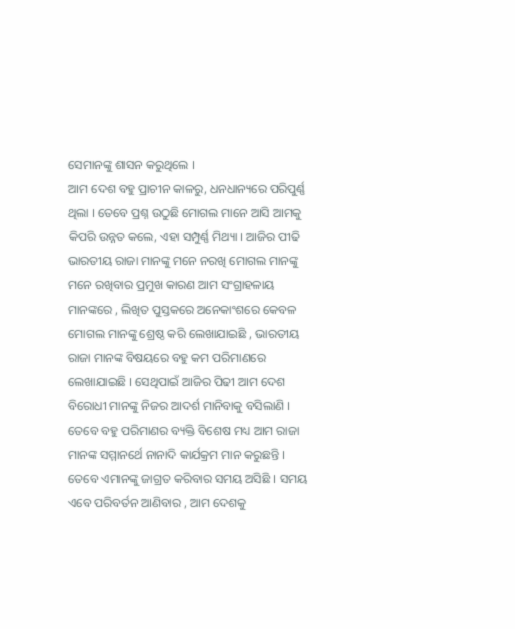ସେମାନଙ୍କୁ ଶାସନ କରୁଥିଲେ ।
ଆମ ଦେଶ ବହୁ ପ୍ରାଚୀନ କାଳରୁ, ଧନଧାନ୍ୟରେ ପରିପୁର୍ଣ୍ଣ ଥିଲା । ତେବେ ପ୍ରଶ୍ନ ଉଠୁଛି ମୋଗଲ ମାନେ ଆସି ଆମକୁ କିପରି ଉନ୍ନତ କଲେ, ଏହା ସମ୍ପୁର୍ଣ୍ଣ ମିଥ୍ୟା । ଆଜିର ପୀଢି ଭାରତୀୟ ରାଜା ମାନଙ୍କୁ ମନେ ନରଖି ମୋଗଲ ମାନଙ୍କୁ ମନେ ରଖିବାର ପ୍ରମୁଖ କାରଣ ଆମ ସଂଗ୍ରାହଳାୟ ମାନଙ୍କରେ , ଲିଖିତ ପୁସ୍ତକରେ ଅନେକାଂଶରେ କେବଳ ମୋଗଲ ମାନଙ୍କୁ ଶ୍ରେଷ୍ଠ କରି ଲେଖାଯାଇଛି , ଭାରତୀୟ ରାଜା ମାନଙ୍କ ବିଷୟରେ ବହୁ କମ ପରିମାଣରେ ଲେଖାଯାଇଛି । ସେଥିପାଇଁ ଆଜିର ପିଢୀ ଆମ ଦେଶ ବିରୋଧୀ ମାନଙ୍କୁ ନିଜର ଆଦର୍ଶ ମାନିବାକୁ ବସିଲାଣି । ତେବେ ବହୁ ପରିମାଣର ବ୍ୟକ୍ତି ବିଶେଷ ମଧ୍ୟ ଆମ ରାଜା ମାନଙ୍କ ସମ୍ମାନର୍ଥେ ନାନାଦି କାର୍ଯକ୍ରମ ମାନ କରୁଛନ୍ତି । ତେବେ ଏମାନଙ୍କୁ ଜାଗ୍ରତ କରିବାର ସମୟ ଅସିଛି । ସମୟ ଏବେ ପରିବର୍ତନ ଆଣିବାର , ଆମ ଦେଶକୁ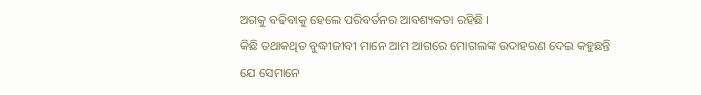ଅଗକୁ ବଢିବାକୁ ହେଲେ ପରିବର୍ତନର ଆବଶ୍ୟକତା ରହିଛି ।
କିଛି ତଥାକଥିତ ବୁଦ୍ଧୀଜୀବୀ ମାନେ ଆମ ଆଗରେ ମୋଗଲଙ୍କ ଉଦାହରଣ ଦେଇ କହୁଛନ୍ତି ଯେ ସେମାନେ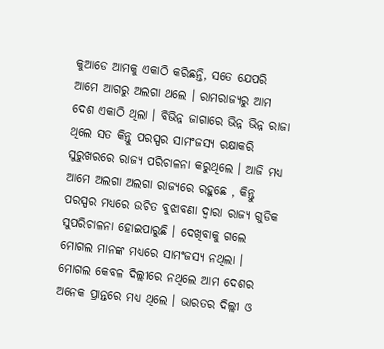କୁଆଡେ ଆମକୁ ଏକାଠି କରିଛନ୍ତି, ସତେ ଯେପରି ଆମେ ଆଗରୁ ଅଲଗା ଥଲେ । ରାମରାଜ୍ୟରୁ ଆମ ଦେଶ ଏକାଠି ଥିଲା । ବିଭିନ୍ନ ଜାଗାରେ ଭିନ୍ନ ଭିନ୍ନ ରାଜା ଥିଲେ ସତ କିନ୍ତୁ ପରସ୍ପର ସାମଂଜସ୍ୟ ରକ୍ଷାକରି ସୁରୁଖରରେ ରାଜ୍ୟ ପରିଚାଳନା କରୁଥିଲେ । ଆଜି ମଧ୍ୟ ଆମେ ଅଲଗା ଅଲଗା ରାଜ୍ୟରେ ରହୁଛେ , କିନ୍ତୁ ପରସ୍ପର ମଧ୍ୟରେ ଉଚିତ ବୁଝାବଣା ଦ୍ୱାରା ରାଜ୍ୟ ଗୁଡିକ ସୁପରିଚାଳନା ହୋଇପାରୁଛି । ଦେଖିବାକୁ ଗଲେ ମୋଗଲ ମାନଙ୍କ ମଧ୍ୟରେ ସାମଂଜସ୍ୟ ନଥିଲା । ମୋଗଲ କେବଳ ଦିଲ୍ଲୀରେ ନଥିଲେ ଆମ ଦେଶର ଅନେକ ପ୍ରାନ୍ତରେ ମଧ୍ୟ ଥିଲେ । ଭାରତର ଦିଲ୍ଲୀ ଓ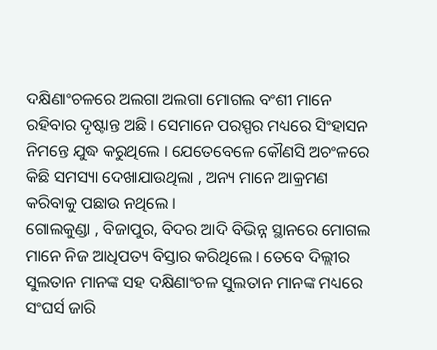ଦକ୍ଷିଣାଂଚଳରେ ଅଲଗା ଅଲଗା ମୋଗଲ ବଂଶୀ ମାନେ ରହିବାର ଦୃଷ୍ଟାନ୍ତ ଅଛି । ସେମାନେ ପରସ୍ପର ମଧ୍ୟରେ ସିଂହାସନ ନିମନ୍ତେ ଯୁଦ୍ଧ କରୁଥିଲେ । ଯେତେବେଳେ କୌଣସି ଅଚଂଳରେ କିଛି ସମସ୍ୟା ଦେଖାଯାଉଥିଲା , ଅନ୍ୟ ମାନେ ଆକ୍ରମଣ କରିବାକୁ ପଛାଉ ନଥିଲେ ।
ଗୋଲକୁଣ୍ଡା , ବିଜାପୁର, ବିଦର ଆଦି ବିଭିନ୍ନ ସ୍ଥାନରେ ମୋଗଲ ମାନେ ନିଜ ଆଧିପତ୍ୟ ବିସ୍ତାର କରିଥିଲେ । ତେବେ ଦିଲ୍ଲୀର ସୁଲତାନ ମାନଙ୍କ ସହ ଦକ୍ଷିଣାଂଚଳ ସୁଲତାନ ମାନଙ୍କ ମଧ୍ୟରେ ସଂଘର୍ସ ଜାରି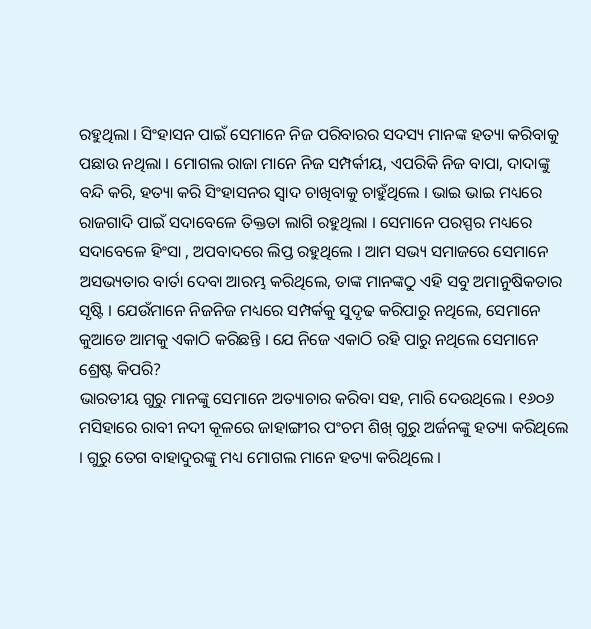ରହୁଥିଲା । ସିଂହାସନ ପାଇଁ ସେମାନେ ନିଜ ପରିବାରର ସଦସ୍ୟ ମାନଙ୍କ ହତ୍ୟା କରିବାକୁ ପଛାଉ ନଥିଲା । ମୋଗଲ ରାଜା ମାନେ ନିଜ ସମ୍ପର୍କୀୟ, ଏପରିକି ନିଜ ବାପା, ଦାଦାଙ୍କୁ ବନ୍ଦି କରି, ହତ୍ୟା କରି ସିଂହାସନର ସ୍ୱାଦ ଚାଖିବାକୁ ଚାହୁଁଥିଲେ । ଭାଇ ଭାଇ ମଧ୍ୟରେ ରାଜଗାଦି ପାଇଁ ସଦାବେଳେ ତିକ୍ତତା ଲାଗି ରହୁଥିଲା । ସେମାନେ ପରସ୍ପର ମଧ୍ୟରେ ସଦାବେଳେ ହିଂସା , ଅପବାଦରେ ଲିପ୍ତ ରହୁଥିଲେ । ଆମ ସଭ୍ୟ ସମାଜରେ ସେମାନେ ଅସଭ୍ୟତାର ବାର୍ତା ଦେବା ଆରମ୍ଭ କରିଥିଲେ, ତାଙ୍କ ମାନଙ୍କଠୁ ଏହି ସବୁ ଅମାନୁଷିକତାର ସୃଷ୍ଟି । ଯେଉଁମାନେ ନିଜନିଜ ମଧ୍ୟରେ ସମ୍ପର୍କକୁ ସୁଦୃଢ କରିପାରୁ ନଥିଲେ, ସେମାନେ କୁଆଡେ ଆମକୁ ଏକାଠି କରିଛନ୍ତି । ଯେ ନିଜେ ଏକାଠି ରହି ପାରୁ ନଥିଲେ ସେମାନେ ଶ୍ରେଷ୍ଟ କିପରି?
ଭାରତୀୟ ଗୁରୁ ମାନଙ୍କୁ ସେମାନେ ଅତ୍ୟାଚାର କରିବା ସହ, ମାରି ଦେଉଥିଲେ । ୧୬୦୬ ମସିହାରେ ରାବୀ ନଦୀ କୂଳରେ ଜାହାଙ୍ଗୀର ପଂଚମ ଶିଖ୍ ଗୁରୁ ଅର୍ଜନଙ୍କୁ ହତ୍ୟା କରିଥିଲେ । ଗୁରୁ ତେଗ ବାହାଦୁରଙ୍କୁ ମଧ୍ୟ ମୋଗଲ ମାନେ ହତ୍ୟା କରିଥିଲେ ।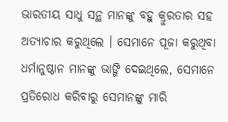ଭାରତୀୟ ସାଧୁ ସନ୍ଥ ମାନଙ୍କୁ ବହୁ କ୍ରୁରତାର ସହ ଅତ୍ୟାଚାର କରୁଥିଲେ । ସେମାନେ ପୂଜା କରୁଥିବା ଧର୍ମାନୁଷ୍ଠାନ ମାନଙ୍କୁ ଭାଙ୍ଗି ଦେଇଥିଲେ, ସେମାନେ ପ୍ରତିରୋଧ କରିବାରୁ ସେମାନଙ୍କୁ ମାରି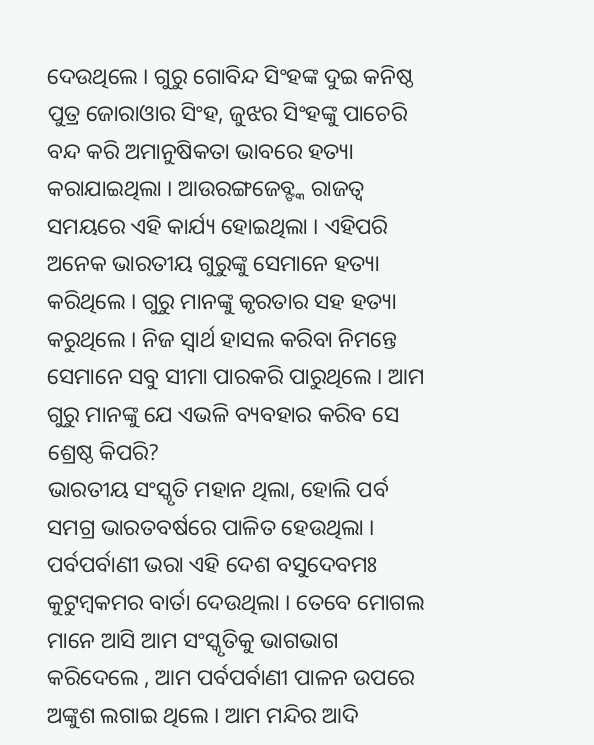ଦେଉଥିଲେ । ଗୁରୁ ଗୋବିନ୍ଦ ସିଂହଙ୍କ ଦୁଇ କନିଷ୍ଠ ପୁତ୍ର ଜୋରାଓାର ସିଂହ, ଜୁଝର ସିଂହଙ୍କୁ ପାଚେରି ବନ୍ଦ କରି ଅମାନୁଷିକତା ଭାବରେ ହତ୍ୟା କରାଯାଇଥିଲା । ଆଉରଙ୍ଗଜେବ୍ଙ୍କ ରାଜତ୍ୱ ସମୟରେ ଏହି କାର୍ଯ୍ୟ ହୋଇଥିଲା । ଏହିପରି ଅନେକ ଭାରତୀୟ ଗୁରୁଙ୍କୁ ସେମାନେ ହତ୍ୟା କରିଥିଲେ । ଗୁରୁ ମାନଙ୍କୁ କୃରତାର ସହ ହତ୍ୟା କରୁଥିଲେ । ନିଜ ସ୍ୱାର୍ଥ ହାସଲ କରିବା ନିମନ୍ତେ ସେମାନେ ସବୁ ସୀମା ପାରକରି ପାରୁଥିଲେ । ଆମ ଗୁରୁ ମାନଙ୍କୁ ଯେ ଏଭଳି ବ୍ୟବହାର କରିବ ସେ ଶ୍ରେଷ୍ଠ କିପରି?
ଭାରତୀୟ ସଂସ୍କୃତି ମହାନ ଥିଲା, ହୋଲି ପର୍ବ ସମଗ୍ର ଭାରତବର୍ଷରେ ପାଳିତ ହେଉଥିଲା । ପର୍ବପର୍ବାଣୀ ଭରା ଏହି ଦେଶ ବସୁଦେବମଃ କୁଟୁମ୍ବକମର ବାର୍ତା ଦେଉଥିଲା । ତେବେ ମୋଗଲ ମାନେ ଆସି ଆମ ସଂସ୍କୃତିକୁ ଭାଗଭାଗ କରିଦେଲେ , ଆମ ପର୍ବପର୍ବାଣୀ ପାଳନ ଉପରେ ଅଙ୍କୁଶ ଲଗାଇ ଥିଲେ । ଆମ ମନ୍ଦିର ଆଦି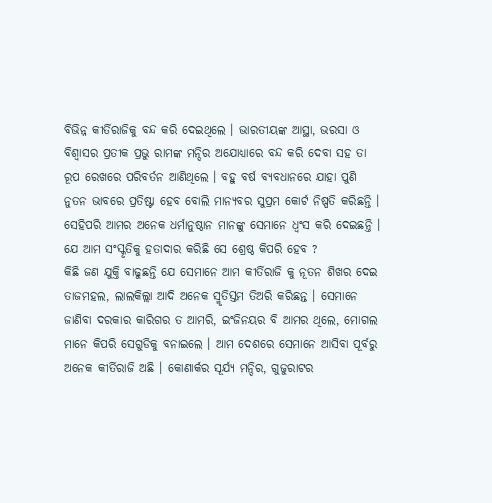ବିଭିନ୍ନ କୀର୍ତିରାଜିକୁ ବନ୍ଦ କରି ଦେଇଥିଲେ । ଭାରତୀୟଙ୍କ ଆସ୍ଥା, ଭରସା ଓ ବିଶ୍ୱାସର ପ୍ରତୀକ ପ୍ରଭୁ ରାମଙ୍କ ମନ୍ଦିର ଅଯୋଧ୍ୟାରେ ବନ୍ଦ କରି ଦେବା ସହ ତା ରୂପ ରେଖରେ ପରିବର୍ତନ ଆଣିଥିଲେ । ବହୁ ବର୍ଷ ବ୍ୟବଧାନରେ ଯାହା ପୁଣି ନୁତନ ଭାବରେ ପ୍ରତିଷ୍ଟା ହେବ ବୋଲି ମାନ୍ୟବର ସୁପ୍ରମ କୋର୍ଟ ନିଷ୍ପତି କରିଛନ୍ତି । ସେହିପରି ଆମର ଅନେକ ଧର୍ମାନୁଷ୍ଠାନ ମାନଙ୍କୁ ସେମାନେ ଧ୍ୱଂସ କରି ଦେଇଛନ୍ତି । ଯେ ଆମ ସଂସ୍କୃତିକୁ ହତାଦାର କରିଛି ସେ ଶ୍ରେଷ୍ଠ କିପରି ହେବ ?
କିଛି ଜଣ ଯୁକ୍ତି ବାଢୁଛନ୍ତି ଯେ ସେମାନେ ଆମ କୀର୍ତିରାଜି କୁ ନୂତନ ଶିଖର ଦେଇ ତାଜମହଲ, ଲାଲକିଲ୍ଲା ଆଦି ଅନେକ ସ୍ମୃତିସ୍ତମ ତିଅରି କରିଛନ୍ତ । ସେମାନେ ଜାଣିବା ଦରକାର କାରିଗର ତ ଆମରି, ଇଂଜିନୟର ବି ଆମର ଥିଲେ, ମୋଗଲ ମାନେ କିପରି ସେଗୁଡିକୁ ବନାଇଲେ । ଆମ ଦେଶରେ ସେମାନେ ଆସିବା ପୂର୍ବରୁ ଅନେକ କୀର୍ତିରାଜି ଅଛି । କୋଣାର୍କର ସୂର୍ଯ୍ୟ ମନ୍ଦିର, ଗୁଜୁରାଟର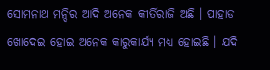ସୋମନାଥ ମନ୍ଦିର ଆଦି ଅନେକ କୀର୍ତିରାଜି ଅଛି । ପାହାଡ ଖୋଦେଇ ହୋଇ ଅନେକ କାରୁକାର୍ଯ୍ୟ ମଧ୍ୟ ହୋଇଛି । ଯଦି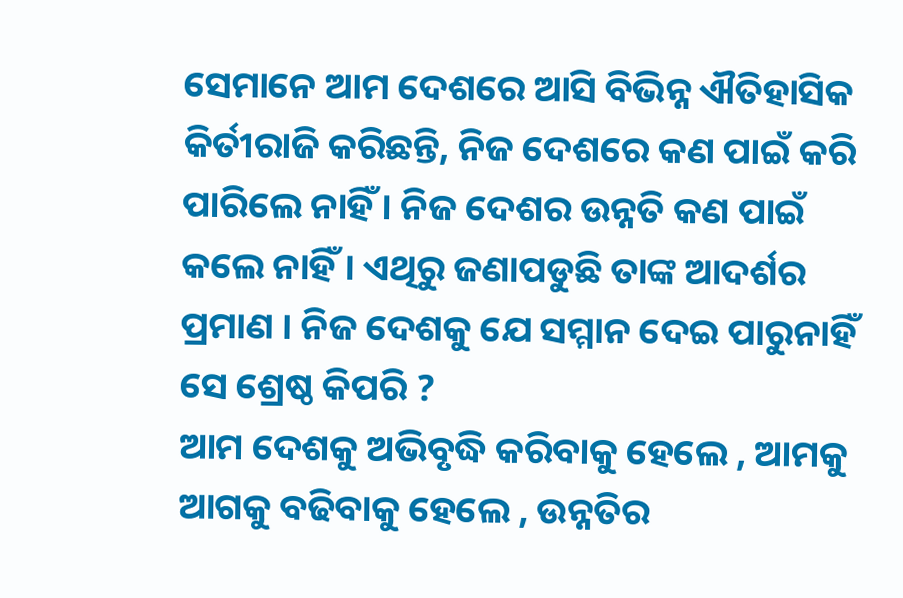ସେମାନେ ଆମ ଦେଶରେ ଆସି ବିଭିନ୍ନ ଐତିହାସିକ କିର୍ତୀରାଜି କରିଛନ୍ତି, ନିଜ ଦେଶରେ କଣ ପାଇଁ କରି ପାରିଲେ ନାହିଁ । ନିଜ ଦେଶର ଉନ୍ନତି କଣ ପାଇଁ କଲେ ନାହିଁ । ଏଥିରୁ ଜଣାପଡୁଛି ତାଙ୍କ ଆଦର୍ଶର ପ୍ରମାଣ । ନିଜ ଦେଶକୁ ଯେ ସମ୍ମାନ ଦେଇ ପାରୁନାହିଁ ସେ ଶ୍ରେଷ୍ଠ କିପରି ?
ଆମ ଦେଶକୁ ଅଭିବୃଦ୍ଧି କରିବାକୁ ହେଲେ , ଆମକୁ ଆଗକୁ ବଢିବାକୁ ହେଲେ , ଉନ୍ନତିର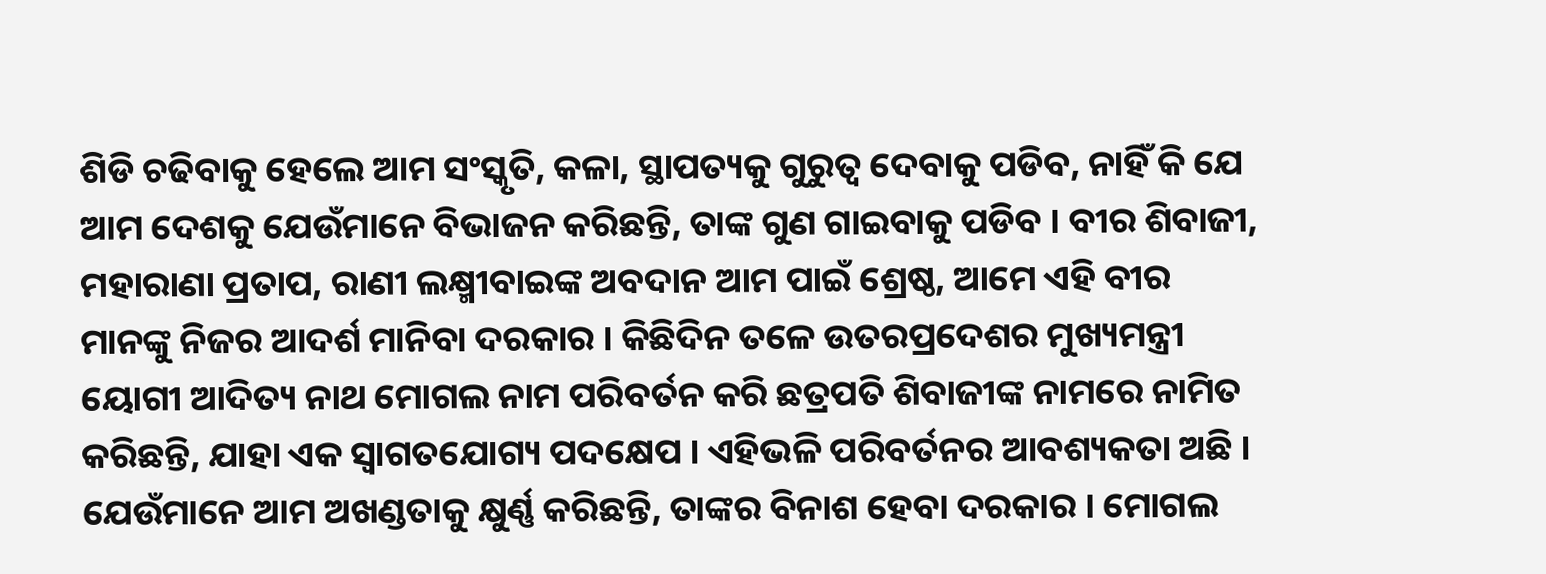ଶିଡି ଚଢିବାକୁ ହେଲେ ଆମ ସଂସ୍କୃତି, କଳା, ସ୍ଥାପତ୍ୟକୁ ଗୁରୁତ୍ୱ ଦେବାକୁ ପଡିବ, ନାହିଁ କି ଯେ ଆମ ଦେଶକୁ ଯେଉଁମାନେ ବିଭାଜନ କରିଛନ୍ତି, ତାଙ୍କ ଗୁଣ ଗାଇବାକୁ ପଡିବ । ବୀର ଶିବାଜୀ, ମହାରାଣା ପ୍ରତାପ, ରାଣୀ ଲକ୍ଷ୍ମୀବାଇଙ୍କ ଅବଦାନ ଆମ ପାଇଁ ଶ୍ରେଷ୍ଠ, ଆମେ ଏହି ବୀର ମାନଙ୍କୁ ନିଜର ଆଦର୍ଶ ମାନିବା ଦରକାର । କିଛିଦିନ ତଳେ ଉତରପ୍ରଦେଶର ମୁଖ୍ୟମନ୍ତ୍ରୀ ୟୋଗୀ ଆଦିତ୍ୟ ନାଥ ମୋଗଲ ନାମ ପରିବର୍ତନ କରି ଛତ୍ରପତି ଶିବାଜୀଙ୍କ ନାମରେ ନାମିତ କରିଛନ୍ତି, ଯାହା ଏକ ସ୍ୱାଗତଯୋଗ୍ୟ ପଦକ୍ଷେପ । ଏହିଭଳି ପରିବର୍ତନର ଆବଶ୍ୟକତା ଅଛି । ଯେଉଁମାନେ ଆମ ଅଖଣ୍ଡତାକୁ କ୍ଷୁର୍ଣ୍ଣ କରିଛନ୍ତି, ତାଙ୍କର ବିନାଶ ହେବା ଦରକାର । ମୋଗଲ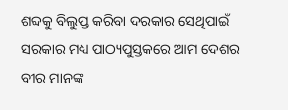ଶବ୍ଦକୁ ବିଲୁପ୍ତ କରିବା ଦରକାର ସେଥିପାଇଁ ସରକାର ମଧ୍ୟ ପାଠ୍ୟପୁସ୍ତକରେ ଆମ ଦେଶର ବୀର ମାନଙ୍କ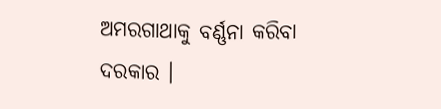ଅମରଗାଥାକୁ ବର୍ଣ୍ଣନା କରିବା ଦରକାର ।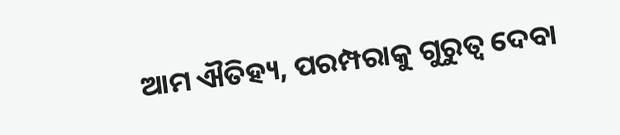ଆମ ଐତିହ୍ୟ, ପରମ୍ପରାକୁ ଗୁରୁତ୍ୱ ଦେବା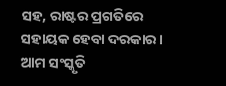ସହ, ରାଷ୍ଟର ପ୍ରଗତିରେ ସହାୟକ ହେବା ଦରକାର । ଆମ ସଂସ୍କୃତି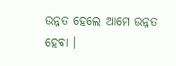ଉନ୍ନତ ହେଲେ ଆମେ ଉନ୍ନତ ହେବା ।